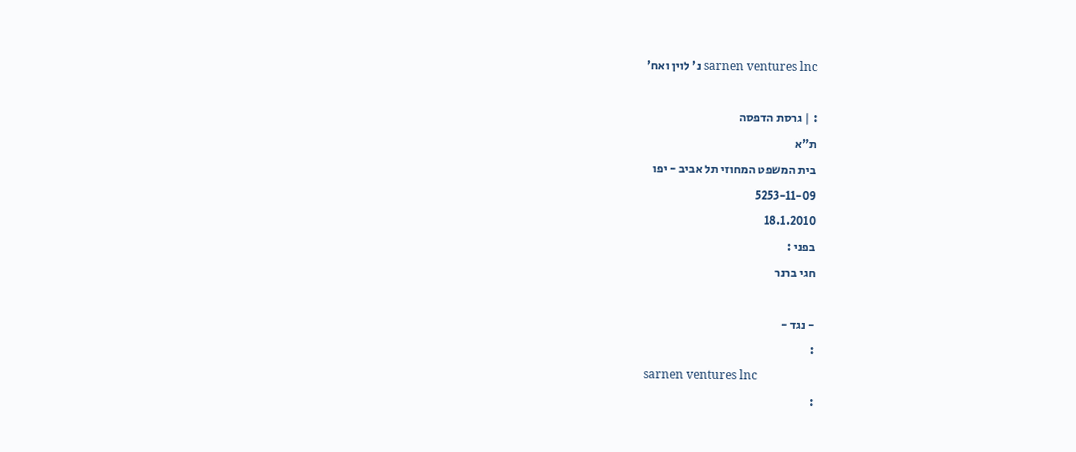sarnen ventures lnc נ' לוין ואח'

: | גרסת הדפסה
ת"א
בית המשפט המחוזי תל אביב - יפו
5253-11-09
18.1.2010
בפני :
חגי ברנר

- נגד -
:
sarnen ventures lnc
: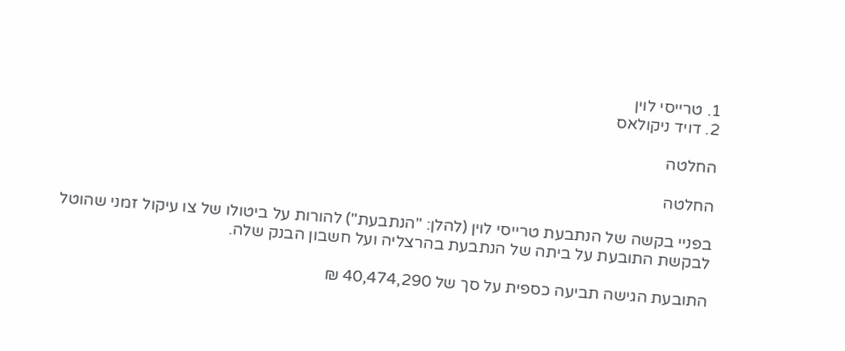1. טרייסי לוין
2. דויד ניקולאס

החלטה

החלטה

בפניי בקשה של הנתבעת טרייסי לוין (להלן: "הנתבעת") להורות על ביטולו של צו עיקול זמני שהוטל לבקשת התובעת על ביתה של הנתבעת בהרצליה ועל חשבון הבנק שלה.

התובעת הגישה תביעה כספית על סך של 40,474,290 ₪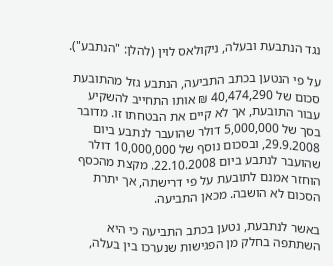נגד הנתבעת ובעלה, ניקולאס לוין (להלן: "הנתבע").

על פי הנטען בכתב התביעה, הנתבע גזל מהתובעת סכום של 40,474,290 ₪ אותו התחייב להשקיע עבור התובעת, אך לא קיים את הבטחתו זו. מדובר בסך של 5,000,000 דולר שהועבר לנתבע ביום 29.9.2008, ובסכום נוסף של 10,000,000 דולר שהועבר לנתבע ביום 22.10.2008. מקצת מהכסף הוחזר אמנם לתובעת על פי דרישתה, אך יתרת הסכום לא הושבה. מכאן התביעה.

באשר לנתבעת, נטען בכתב התביעה כי היא השתתפה בחלק מן הפגישות שנערכו בין בעלה,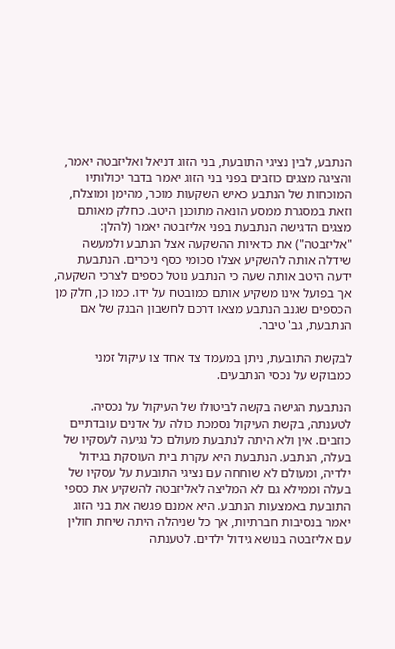הנתבע, לבין נציגי התובעת, בני הזוג דניאל ואליזבטה יאמר, והציגה מצגים כוזבים בפני בני הזוג יאמר בדבר יכולותיו המוכחות של הנתבע כאיש השקעות מוכר, מהימן ומוצלח, וזאת במסגרת ממסע הונאה מתוכנן היטב. כחלק מאותם מצגים הדגישה הנתבעת בפני אליזבטה יאמר (להלן: "אליזבטה") את כדאיות ההשקעה אצל הנתבע ולמעשה שידלה אותה להשקיע אצלו סכומי כסף ניכרים. הנתבעת ידעה היטב אותה שעה כי הנתבע נוטל כספים לצרכי השקעה, אך בפועל אינו משקיע אותם כמובטח על ידו. כמו כן, חלק מן הכספים שגנב הנתבע מצאו דרכם לחשבון הבנק של אם הנתבעת, גב' טיבר.

לבקשת התובעת, ניתן במעמד צד אחד צו עיקול זמני כמבוקש על נכסי הנתבעים.

הנתבעת הגישה בקשה לביטולו של העיקול על נכסיה. לטענתה, בקשת העיקול נסמכת כולה על אדנים עובדתיים כוזבים. אין ולא היתה לנתבעת מעולם כל נגיעה לעסקיו של בעלה, הנתבע. הנתבעת היא עקרת בית העוסקת בגידול ילדיה, ומעולם לא שוחחה עם נציגי התובעת על עסקיו של בעלה וממילא גם לא המליצה לאליזבטה להשקיע את כספי התובעת באמצעות הנתבע. היא אמנם פגשה את בני הזוג יאמר בנסיבות חברתיות, אך כל שניהלה היתה שיחת חולין עם אליזבטה בנושא גידול ילדים. לטענתה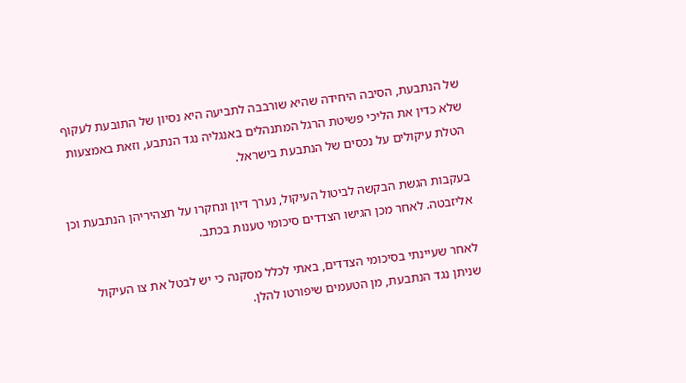של הנתבעת, הסיבה היחידה שהיא שורבבה לתביעה היא נסיון של התובעת לעקוף שלא כדין את הליכי פשיטת הרגל המתנהלים באנגליה נגד הנתבע, וזאת באמצעות הטלת עיקולים על נכסים של הנתבעת בישראל.

בעקבות הגשת הבקשה לביטול העיקול, נערך דיון ונחקרו על תצהיריהן הנתבעת וכן אליזבטה. לאחר מכן הגישו הצדדים סיכומי טענות בכתב.

לאחר שעיינתי בסיכומי הצדדים, באתי לכלל מסקנה כי יש לבטל את צו העיקול שניתן נגד הנתבעת, מן הטעמים שיפורטו להלן.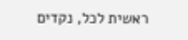ראשית לכל, נקדים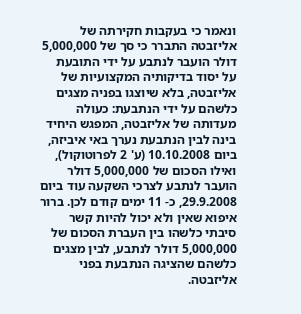ונאמר כי בעקבות חקירתה של אליזבטה התברר כי סך של 5,000,000 דולר הועבר לנתבע על ידי התובעת על יסוד בדיקותיה המקצועיות של אליזבטה, בלא שיוצגו בפניה מצגים כלשהם על ידי הנתבעת: כעולה מעדותה של אליזבטה, המפגש היחיד בינה לבין הנתבעת נערך באי איביזה, ביום 10.10.2008 (ע' 2 לפרוטוקול), ואילו הסכום של 5,000,000 דולר הועבר לנתבע לצרכי השקעה עוד ביום 29.9.2008, כ- 11 ימים קודם לכן. ברור איפוא שאין ולא יכול להיות קשר סיבתי כלשהו בין העברת הסכום של 5,000,000 דולר לנתבע, לבין מצגים כלשהם שהציגה הנתבעת בפני אליזבטה.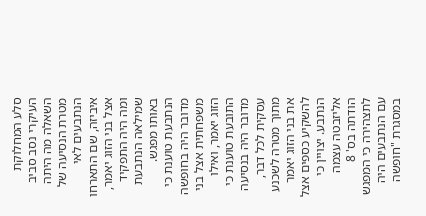סלע המחלוקת העיקרי נסב סביב השאלה מה היתה מטרת הנסיעה של הנתבעים לאי איביזה, שם התארחו אצל בני הזוג יאמר, ומה היה התפקיד שמילאה הנתבעת באותו מפגש. הנתבעת טוענת כי מדובר היה בחופשה משפחתית אצל בני הזוג יאמר, ואילו התובעת טוענת כי מדובר היה בנסיעה עסקית לכל דבר, מתוך מטרה לשכנע את בני הזוג יאמר להשקיע כספים אצל הנתבע. יצויין כי אליזבטה עצמה הודתה בס' 8 לתצהירה כי המפגש עם הנתבעים היה במסגרת "חופשה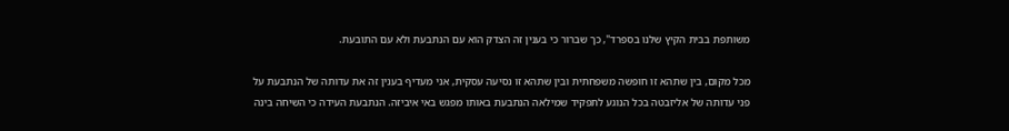משותפת בבית הקיץ שלנו בספרד", כך שברור כי בענין זה הצדק הוא עם הנתבעת ולא עם התובעת.

מכל מקום, בין שתהא זו חופשה משפחתית ובין שתהא זו נסיעה עסקית, אני מעדיף בענין זה את עדותה של הנתבעת על פני עדותה של אליזבטה בכל הנוגע לתפקיד שמילאה הנתבעת באותו מפגש באי איביזה. הנתבעת העידה כי השיחה בינה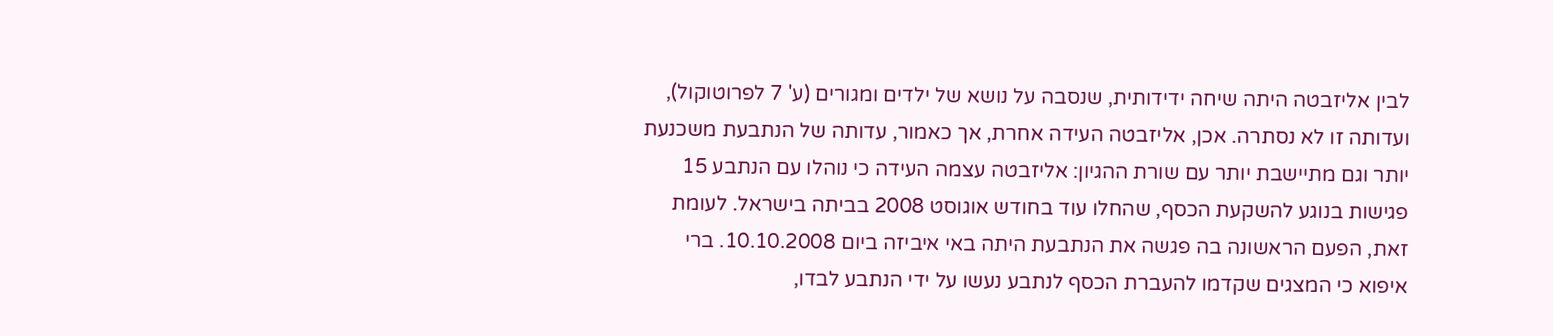לבין אליזבטה היתה שיחה ידידותית, שנסבה על נושא של ילדים ומגורים (ע' 7 לפרוטוקול), ועדותה זו לא נסתרה. אכן, אליזבטה העידה אחרת, אך כאמור, עדותה של הנתבעת משכנעת יותר וגם מתיישבת יותר עם שורת ההגיון: אליזבטה עצמה העידה כי נוהלו עם הנתבע 15 פגישות בנוגע להשקעת הכסף, שהחלו עוד בחודש אוגוסט 2008 בביתה בישראל. לעומת זאת, הפעם הראשונה בה פגשה את הנתבעת היתה באי איביזה ביום 10.10.2008. ברי איפוא כי המצגים שקדמו להעברת הכסף לנתבע נעשו על ידי הנתבע לבדו,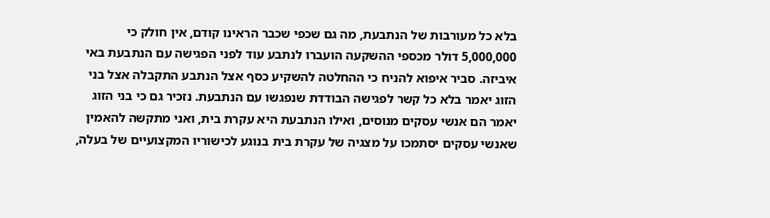בלא כל מעורבות של הנתבעת, מה גם שכפי שכבר הראינו קודם, אין חולק כי 5,000,000 דולר מכספי ההשקעה הועברו לנתבע עוד לפני הפגישה עם הנתבעת באי איביזה. סביר איפוא להניח כי ההחלטה להשקיע כסף אצל הנתבע התקבלה אצל בני הזוג יאמר בלא כל קשר לפגישה הבודדת שנפגשו עם הנתבעת. נזכיר גם כי בני הזוג יאמר הם אנשי עסקים מנוסים, ואילו הנתבעת היא עקרת בית, ואני מתקשה להאמין שאנשי עסקים יסתמכו על מצגיה של עקרת בית בנוגע לכישוריו המקצועיים של בעלה,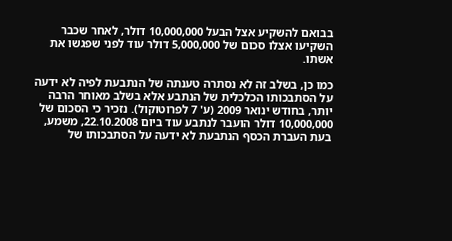בבואם להשקיע אצל הבעל 10,000,000 דולר, לאחר שכבר השקיעו אצלו סכום של 5,000,000 דולר עוד לפני שפגשו את אשתו.

כמו כן, בשלב זה לא נסתרה טענתה של הנתבעת לפיה לא ידעה על הסתבכותו הכלכלית של הנתבע אלא בשלב מאוחר הרבה יותר, בחודש ינואר 2009 (ע' 7 לפרוטוקול). נזכיר כי הסכום של 10,000,000 דולר הועבר לנתבע עוד ביום 22.10.2008, משמע, בעת העברת הכסף הנתבעת לא ידעה על הסתבכותו של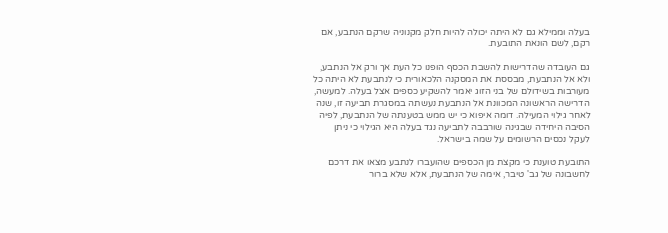בעלה וממילא גם לא היתה יכולה להיות חלק מקנוניה שרקם הנתבע, אם רקם, לשם הונאת התובעת.

גם העובדה שהדרישות להשבת הכסף הופנו כל העת אך ורק אל הנתבע, ולא אל הנתבעת, מבססת את המסקנה הלכאורית כי לנתבעת לא היתה כל מעורבות בשידולם של בני הזוג יאמר להשקיע כספים אצל בעלה. למעשה, הדרישה הראשונה המכוונת אל הנתבעת נעשתה במסגרת תביעה זו, שנה לאחר גילוי המעילה. דומה איפוא כי יש ממש בטענתה של הנתבעת, לפיה הסיבה היחידה שבגינה שורבבה לתביעה נגד בעלה היא הגילוי כי ניתן לעקל נכסים הרשומים על שמה בישראל.

התובעת טוענת כי מקצת מן הכספים שהועברו לנתבע מצאו את דרכם לחשבונה של גב' טיבר, אימה של הנתבעת, אלא שלא ברור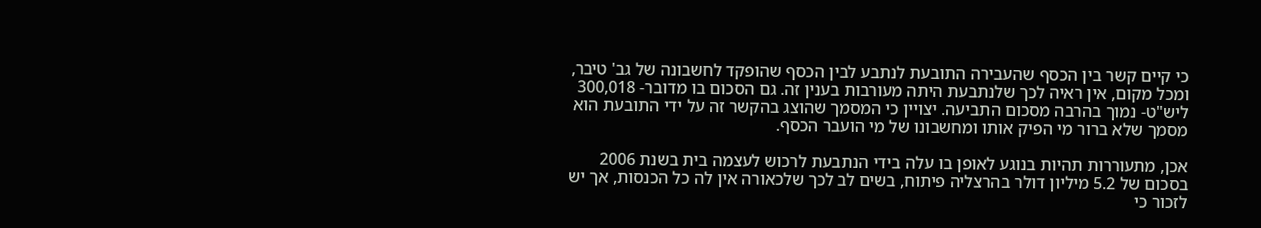כי קיים קשר בין הכסף שהעבירה התובעת לנתבע לבין הכסף שהופקד לחשבונה של גב' טיבר, ומכל מקום, אין ראיה לכך שלנתבעת היתה מעורבות בענין זה. גם הסכום בו מדובר- 300,018 ליש"ט- נמוך בהרבה מסכום התביעה. יצויין כי המסמך שהוצג בהקשר זה על ידי התובעת הוא מסמך שלא ברור מי הפיק אותו ומחשבונו של מי הועבר הכסף.

אכן, מתעוררות תהיות בנוגע לאופן בו עלה בידי הנתבעת לרכוש לעצמה בית בשנת 2006 בסכום של 5.2 מיליון דולר בהרצליה פיתוח, בשים לב לכך שלכאורה אין לה כל הכנסות, אך יש לזכור כי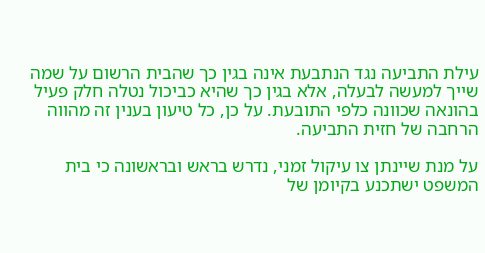עילת התביעה נגד הנתבעת אינה בגין כך שהבית הרשום על שמה שייך למעשה לבעלה, אלא בגין כך שהיא כביכול נטלה חלק פעיל בהונאה שכוונה כלפי התובעת. על כן, כל טיעון בענין זה מהווה הרחבה של חזית התביעה.

על מנת שיינתן צו עיקול זמני, נדרש בראש ובראשונה כי בית המשפט ישתכנע בקיומן של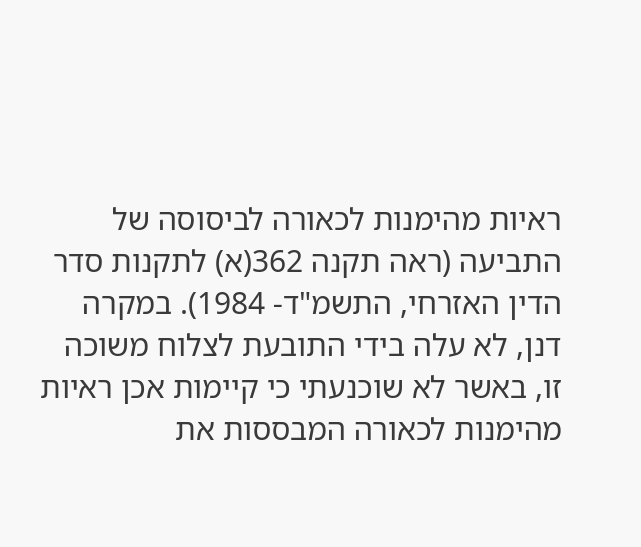ראיות מהימנות לכאורה לביסוסה של התביעה (ראה תקנה 362(א) לתקנות סדר הדין האזרחי, התשמ"ד- 1984). במקרה דנן, לא עלה בידי התובעת לצלוח משוכה זו, באשר לא שוכנעתי כי קיימות אכן ראיות מהימנות לכאורה המבססות את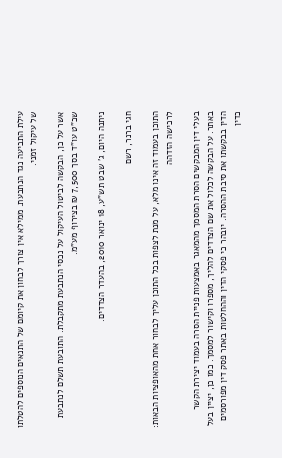עילת התביעה נגד הנתבעת. ממילא אין צורך לבחון את קיומם של התנאים הנוספים להטלתו של עיקול זמני.

אשר על כן, הבקשה לביטול העיקול על נכסי הנתבעת מתקבלת. התובעת תשלם לנתבעת שכ"ט עו"ד בסך 7,500 ₪ בצירוף מע"מ.

ניתנה היום, ג' שבט תש"ע, 18 ינואר 2010, בהעדר הצדדים.

חגי ברנר, רשם

התוכן בעמוד זה אינו מלא, על מנת לצפות בכל התוכן עליך לבחור אחת מהאופציות הבאות:
לרכישה הזדהה

בעלי דין המבקשים הסרת המסמך מהמאגר באמצעות פניית הסרה בעמוד יצירת הקשר באתר. על הבקשה לכלול את שם הצדדים להליך, מספרו וקישור למסמך. כמו כן, יציין בעל הדין בבקשתו את סיבת ההסרה. יובהר כי פסקי הדין וההחלטות באתר פסק דין מפורסמים כדין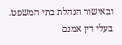ובאישור הנהלת בתי המשפט. בעלי דין אמנם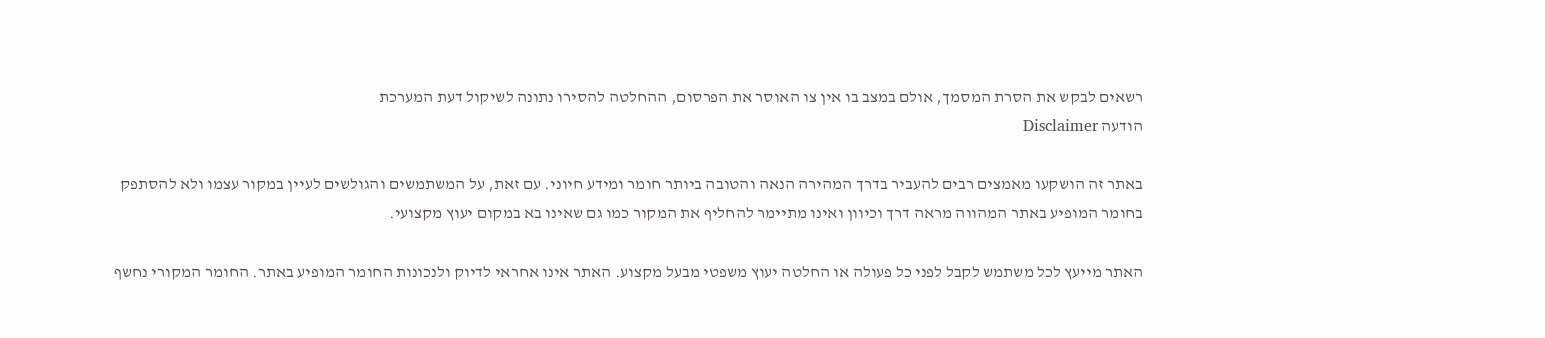רשאים לבקש את הסרת המסמך, אולם במצב בו אין צו האוסר את הפרסום, ההחלטה להסירו נתונה לשיקול דעת המערכת
הודעה Disclaimer

באתר זה הושקעו מאמצים רבים להעביר בדרך המהירה הנאה והטובה ביותר חומר ומידע חיוני. עם זאת, על המשתמשים והגולשים לעיין במקור עצמו ולא להסתפק בחומר המופיע באתר המהווה מראה דרך וכיוון ואינו מתיימר להחליף את המקור כמו גם שאינו בא במקום יעוץ מקצועי.

האתר מייעץ לכל משתמש לקבל לפני כל פעולה או החלטה יעוץ משפטי מבעל מקצוע. האתר אינו אחראי לדיוק ולנכונות החומר המופיע באתר. החומר המקורי נחשף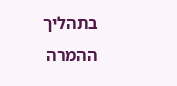בתהליך ההמרה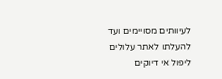לעיוותים מסויימים ועד להעלתו לאתר עלולים ליפול אי דיוקים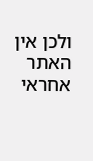ולכן אין האתר אחראי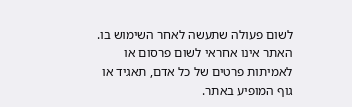לשום פעולה שתעשה לאחר השימוש בו. האתר אינו אחראי לשום פרסום או לאמיתות פרטים של כל אדם, תאגיד או גוף המופיע באתר.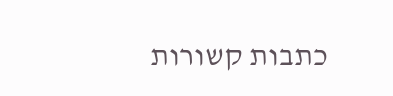כתבות קשורות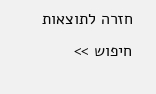חזרה לתוצאות חיפוש >>